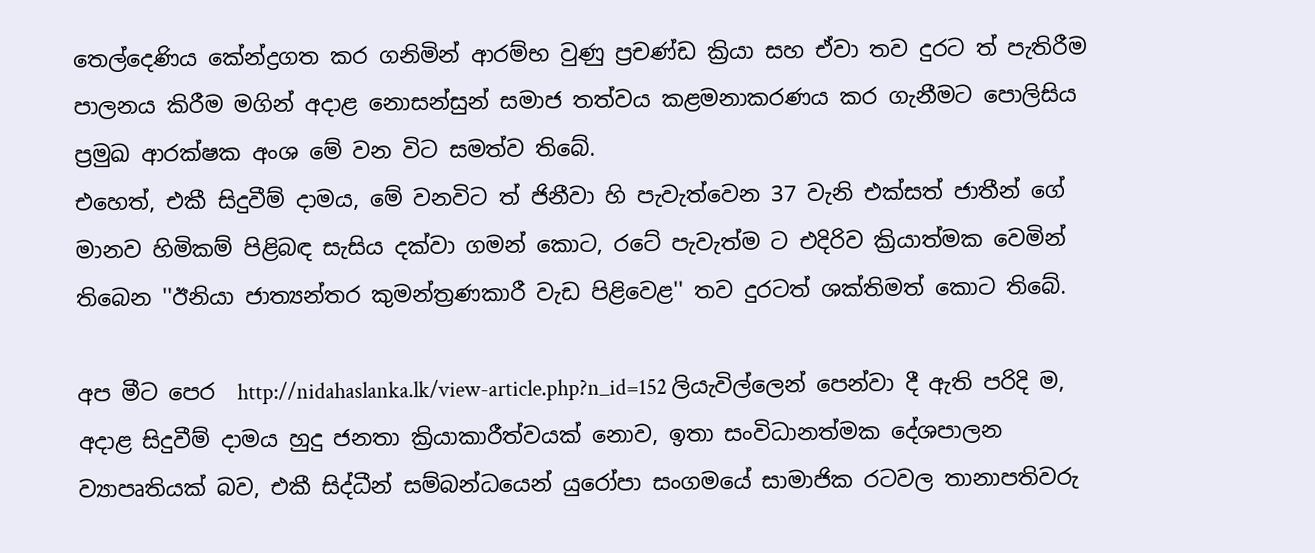තෙල්දෙණිය කේන්ද්‍රගත කර ගනිමින් ආරම්භ වුණු ප්‍රචණ්ඩ ක්‍රියා සහ ඒවා තව දුරට ත් පැතිරීම පාලනය කිරීම මගින් අදාළ නොසන්සුන් සමාජ තත්වය කළමනාකරණය කර ගැනීමට පොලිසිය ප්‍රමුඛ ආරක්ෂක අංශ මේ වන විට සමත්ව තිබේ.
එහෙත්, එකී සිදුවීම් දාමය, මේ වනවිට ත් ජිනීවා හි පැවැත්වෙන 37 වැනි එක්සත් ජාතීන් ගේ මානව හිමිකම් පිළිබඳ සැසිය දක්වා ගමන් කොට, රටේ පැවැත්ම ට එදිරිව ක්‍රියාත්මක වෙමින් තිබෙන ''ඊනියා ජාත්‍යන්තර කුමන්ත්‍රණකාරී වැඩ පිළිවෙළ'' තව දුරටත් ශක්තිමත් කොට තිබේ.

අප මීට පෙර  http://nidahaslanka.lk/view-article.php?n_id=152 ලියැවිල්ලෙන් පෙන්වා දී ඇති පරිදි ම, අදාළ සිදුවීම් දාමය හුදු ජනතා ක්‍රියාකාරීත්වයක් නොව, ඉතා සංවිධානත්මක දේශපාලන ව්‍යාපෘතියක් බව, එකී සිද්ධීන් සම්බන්ධයෙන් යුරෝපා සංගමයේ සාමාජික රටවල තානාපතිවරු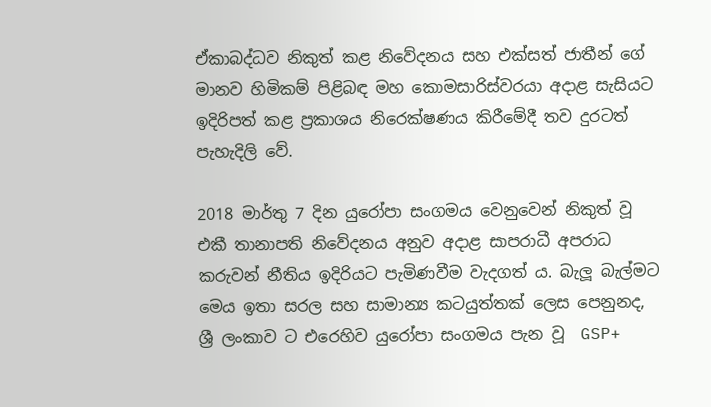ඒකාබද්ධව නිකුත් කළ නිවේදනය සහ එක්සත් ජාතීන් ගේ මානව හිමිකම් පිළිබඳ මහ කොමසාරිස්වරයා අදාළ සැසියට ඉදිරිපත් කළ ප්‍රකාශය නිරෙක්ෂණය කිරීමේදී තව දුරටත් පැහැදිලි වේ.

2018 මාර්තු 7 දින යුරෝපා සංගමය වෙනුවෙන් නිකුත් වූ එකී තානාපති නිවේදනය අනුව අදාළ සාපරාධී අපරාධ කරුවන් නීතිය ඉදිරියට පැමිණවීම වැදගත් ය. බැලූ බැල්මට මෙය ඉතා සරල සහ සාමාන්‍ය කටයුත්තක් ලෙස පෙනුනද, ශ්‍රී ලංකාව ට එරෙහිව යුරෝපා සංගමය පැන වූ  GSP+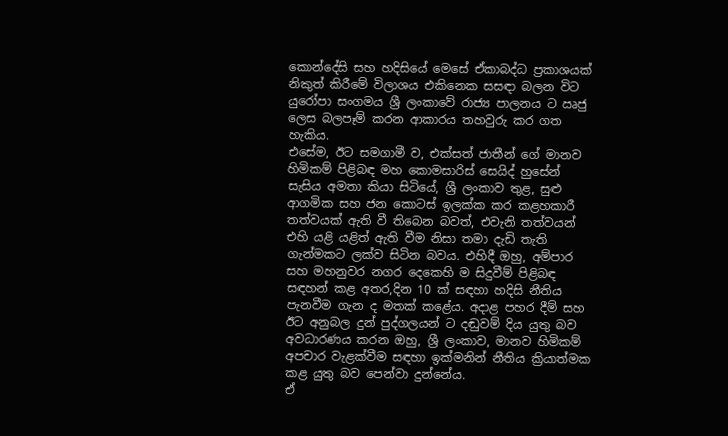කොන්දේසි සහ හදිසියේ මෙසේ ඒකාබද්ධ ප්‍රකාශයක් නිකුත් කිරීමේ විලාශය එකිනෙක සසඳා බලන විට යුරෝපා සංගමය ශ්‍රී ලංකාවේ රාජ්‍ය පාලනය ට ඍජු ලෙස බලපෑම් කරන ආකාරය තහවුරු කර ගත හැකිය.
එසේම, ඊට සමගාමී ව, එක්සත් ජාතීන් ගේ මානව හිමිකම් පිළිබඳ මහ කොමසාරිස් සෙයිද් හුසේන් සැසිය අමතා කියා සිටියේ, ශ්‍රී ලංකාව තුළ, සුළු ආගමික සහ ජන කොටස් ඉලක්ක කර කළහකාරී තත්වයක් ඇති වී තිබෙන බවත්, එවැනි තත්වයන් එහි යළි යළිත් ඇති වීම නිසා තමා දැඩි තැති ගැන්මකට ලක්ව සිටින බවය. එහිදී ඔහු, අම්පාර සහ මහනුවර නගර දෙකෙහි ම සිදුවීම් පිළිබඳ සඳහන් කළ අතර,දින 10 ක් සඳහා හදිසි නීතිය පැනවීම ගැන ද මතක් කළේය. අදාළ පහර දීම් සහ ඊට අනුබල දුන් පුද්ගලයන් ට දඬුවම් දිය යුතු බව අවධාරණය කරන ඔහු, ශ්‍රී ලංකාව, මානව හිමිකම් අපචාර වැළක්වීම සඳහා ඉක්මනින් නීතිය ක්‍රියාත්මක කළ යුතු බව පෙන්වා දුන්නේය.
ඒ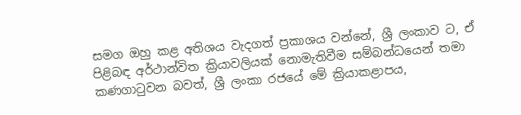සමග ඔහු කළ අතිශය වැදගත් ප්‍රකාශය වන්නේ, ශ්‍රී ලංකාව ට, ඒ පිළිබඳ අර්ථාන්විත ක්‍රියාවලියක් නොමැතිවීම සම්බන්ධයෙන් තමා කණගාටුවන බවත්, ශ්‍රී ලංකා රජයේ මේ ක්‍රියාකළාපය,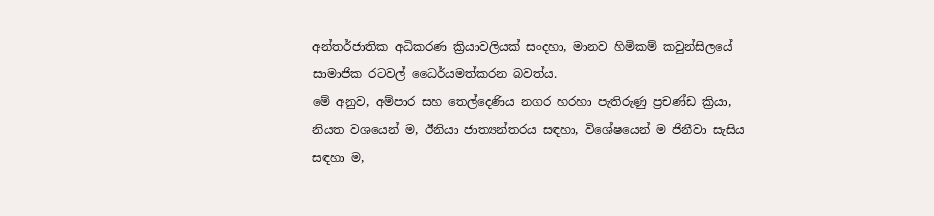අන්තර්ජාතික අධිකරණ ක්‍රියාවලියක් සංදහා, මානව හිමිකම් කවුන්සිලයේ සාමාජික රටවල් ධෛර්යමත්කරන බවත්ය.
මේ අනුව, අම්පාර සහ තෙල්දෙණිය නගර හරහා පැතිරුණු ප්‍රචණ්ඩ ක්‍රියා, නියත වශයෙන් ම, ඊනියා ජාත්‍යන්තරය සඳහා, විශේෂයෙන් ම ජිනීවා සැසිය සඳහා ම,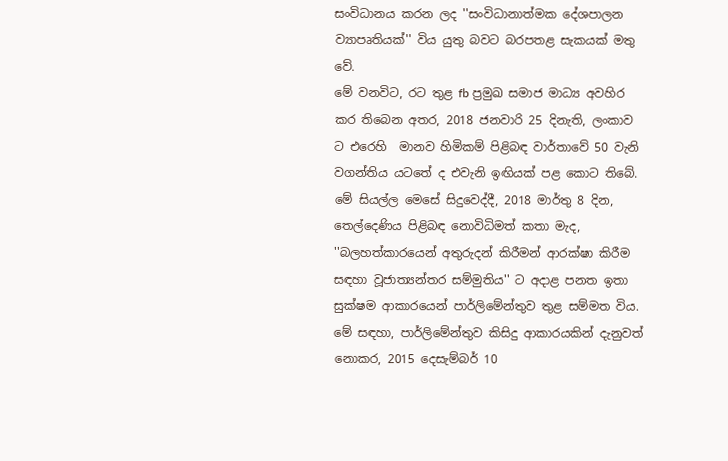සංවිධානය කරන ලද ''සංවිධානාත්මක දේශපාලන ව්‍යාපෘතියක්'' විය යුතු බවට බරපතළ සැකයක් මතු වේ.
මේ වනවිට, රට තුළ fb ප්‍රමුඛ සමාජ මාධ්‍ය අවහිර කර තිබෙන අතර, 2018 ජනවාරි 25 දිනැති, ලංකාව ට එරෙහි  මානව හිමිකම් පිළිබඳ වාර්තාවේ 50 වැනි වගන්තිය යටතේ ද එවැනි ඉඟියක් පළ කොට තිබේ. මේ සියල්ල මෙසේ සිදුවෙද්දී, 2018 මාර්තු 8 දින, තෙල්දෙණිය පිළිබඳ නොවිධිමත් කතා මැද, ''බලහත්කාරයෙන් අතුරුදන් කිරීමන් ආරක්ෂා කිරීම සඳහා වූජාත්‍යන්තර සම්මුතිය'' ට අදාළ පනත ඉතා සුක්ෂම ආකාරයෙන් පාර්ලිමේන්තුව තුළ සම්මත විය. මේ සඳහා, පාර්ලිමේන්තුව කිසිදු ආකාරයකින් දැනුවත් නොකර, 2015 දෙසැම්බර් 10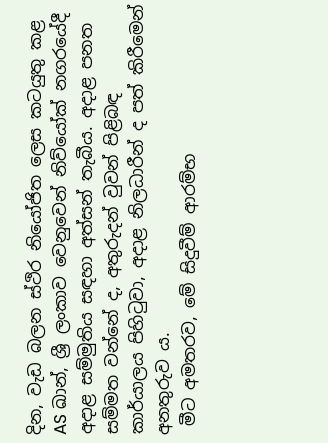දින, වැඩ බලන ස්ථිර නියෝජිත ලෙස කටයුතු කළ AS ඛාන්, ශ්‍රී ලංකාව වෙනුවෙන් නිව්යෝක් නගරයේදී අදාළ සම්මුතිය සඳහා අත්සන් තැබීය. අදාළ පනත සම්මත වන්නේ ද, අතුරුදන් වුවන් පිළිබඳ කාර්යාලය පිහිටුවා, අදාළ නිලධාරීන් ද පත් කිරීමෙන් අනතුරුව ය.
 මීට අමතරව, මේ සිදුවීම් ආරම්භ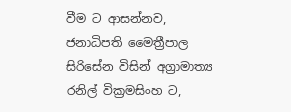වීම ට ආසන්නව, ජනාධිපති මෛත්‍රීපාල සිරිසේන විසින් අග්‍රාමාත්‍ය රනිල් වික්‍රමසිංහ ට,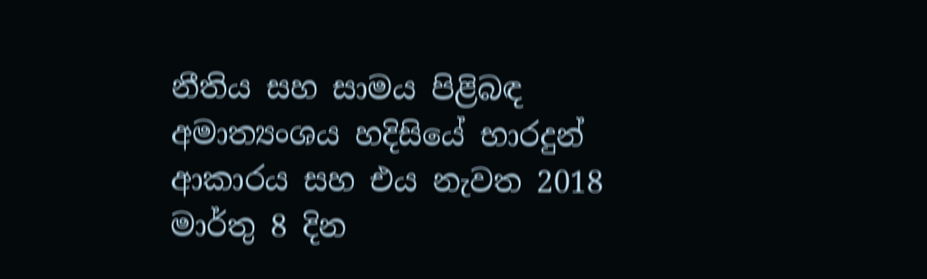නීතිය සහ සාමය පිළිබඳ අමාත්‍යංශය හදිසියේ භාරදුන් ආකාරය සහ එය නැවත 2018 මාර්තු 8 දින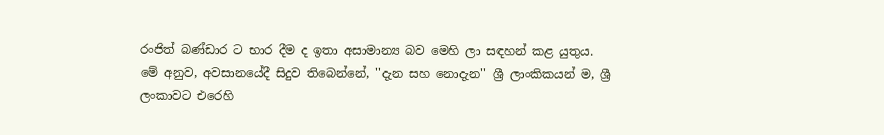රංජිත් බණ්ඩාර ට භාර දීම ද ඉතා අසාමාන්‍ය බව මෙහි ලා සඳහන් කළ යුතුය.
මේ අනුව, අවසානයේදී සිදුව තිබෙන්නේ, ''දැන සහ නොදැන'' ශ්‍රී ලාංකිකයන් ම, ශ්‍රී ලංකාවට එරෙහි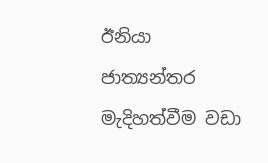ඊනියා ජාත්‍යන්තර මැදිහත්වීම වඩා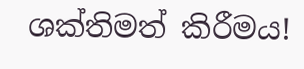ශක්තිමත් කිරීමය!